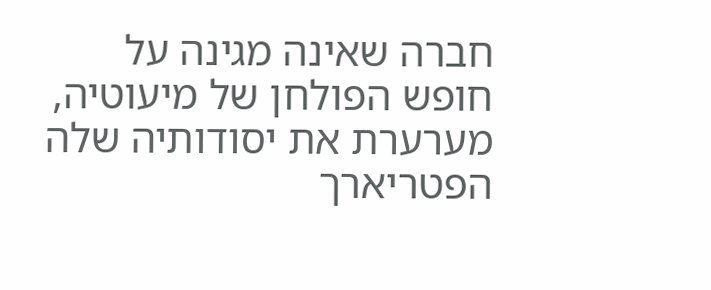חברה שאינה מגינה על חופש הפולחן של מיעוטיה, מערערת את יסודותיה שלה
הפטריארך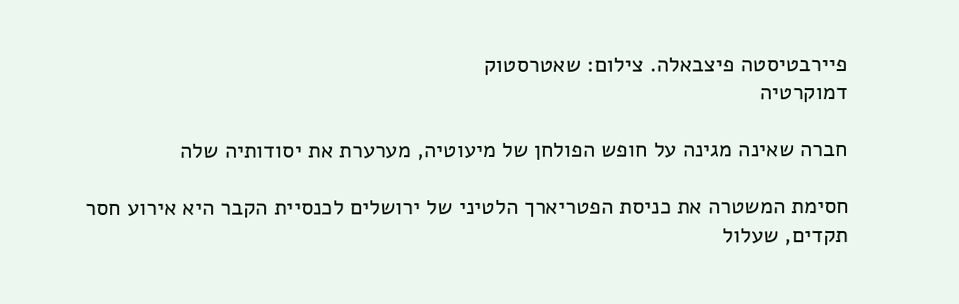פיירבטיסטה פיצבאלה. צילום: שאטרסטוק
דמוקרטיה

חברה שאינה מגינה על חופש הפולחן של מיעוטיה, מערערת את יסודותיה שלה

חסימת המשטרה את כניסת הפטריארך הלטיני של ירושלים לכנסיית הקבר היא אירוע חסר תקדים, שעלול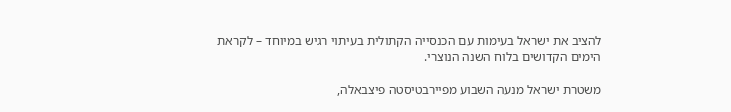להציב את ישראל בעימות עם הכנסייה הקתולית בעיתוי רגיש במיוחד – לקראת הימים הקדושים בלוח השנה הנוצרי.

משטרת ישראל מנעה השבוע מפיירבטיסטה פיצבאלה,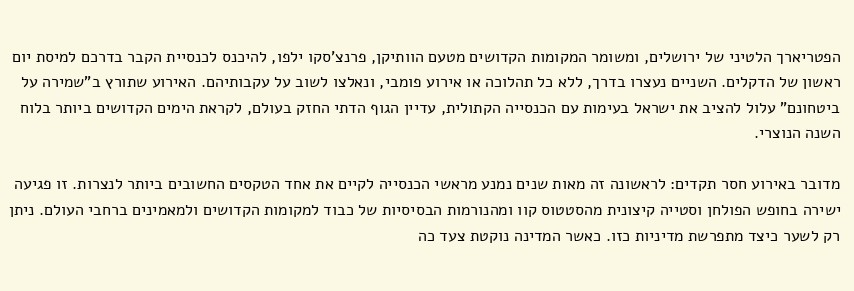הפטריארך הלטיני של ירושלים, ומשומר המקומות הקדושים מטעם הוותיקן, פרנצ'סקו ילפו, להיכנס לכנסיית הקבר בדרכם למיסת יום ראשון של הדקלים. השניים נעצרו בדרך, ללא כל תהלוכה או אירוע פומבי, ונאלצו לשוב על עקבותיהם. האירוע שתורץ ב"שמירה על ביטחונם" עלול להציב את ישראל בעימות עם הכנסייה הקתולית, עדיין הגוף הדתי החזק בעולם, לקראת הימים הקדושים ביותר בלוח השנה הנוצרי.

מדובר באירוע חסר תקדים: לראשונה זה מאות שנים נמנע מראשי הכנסייה לקיים את אחד הטקסים החשובים ביותר לנצרות. זו פגיעה ישירה בחופש הפולחן וסטייה קיצונית מהסטטוס קוו ומהנורמות הבסיסיות של כבוד למקומות הקדושים ולמאמינים ברחבי העולם. ניתן רק לשער כיצד מתפרשת מדיניות כזו. כאשר המדינה נוקטת צעד כה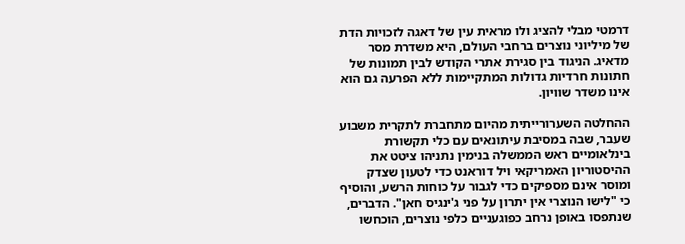דרמטי מבלי להציג ולו מראית עין של דאגה לזכויות הדת של מיליוני נוצרים ברחבי העולם, היא משדרת מסר מדאיג. הניגוד בין סגירת אתרי הקודש לבין תמונות של חתונות חרדיות גדולות המתקיימות ללא הפרעה גם הוא אינו משדר שוויון.

ההחלטה השערורייתית מהיום מתחברת לתקרית משבוע שעבר, שבה במסיבת עיתונאים עם כלי תקשורת בינלאומיים ראש הממשלה בנימין נתניהו ציטט את ההיסטוריון האמריקאי ויל דוראנט כדי לטעון שצדק ומוסר אינם מספיקים כדי לגבור על כוחות הרשע, והוסיף כי "לישו הנוצרי אין יתרון על פני ג'ינגיס חאן". הדברים, שנתפסו באופן נרחב כפוגעניים כלפי נוצרים, הוכחשו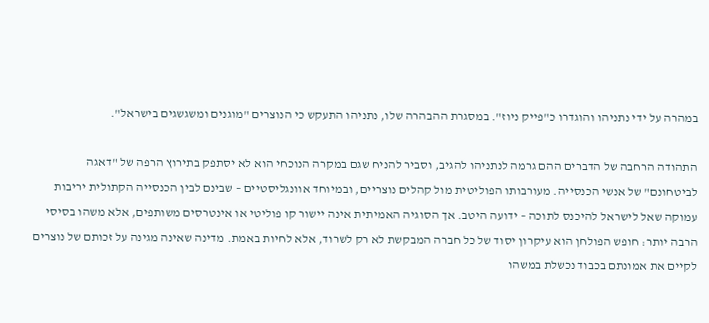במהרה על ידי נתניהו והוגדרו כ"פייק ניוז". במסגרת ההבהרה שלו, נתניהו התעקש כי הנוצרים "מוגנים ומשגשגים בישראל".

התהודה הרחבה של הדברים ההם גרמה לנתניהו להגיב, וסביר להניח שגם במקרה הנוכחי הוא לא יסתפק בתירוץ הרפה של "דאגה לביטחונם" של אנשי הכנסייה. מעורבותו הפוליטית מול קהלים נוצריים, ובמיוחד אוונגליסטיים – שבינם לבין הכנסייה הקתולית יריבות עמוקה שאל לישראל להיכנס לתוכה – ידועה היטב. אך הסוגיה האמיתית אינה יישור קו פוליטי או אינטרסים משותפים, אלא משהו בסיסי הרבה יותר: חופש הפולחן הוא עיקרון יסוד של כל חברה המבקשת לא רק לשרוד, אלא לחיות באמת. מדינה שאינה מגינה על זכותם של נוצרים לקיים את אמונתם בכבוד נכשלת במשהו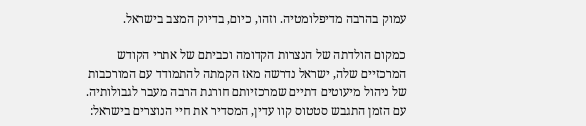עמוק בהרבה מדיפלומטיה. וזהו, כיום, בדיוק המצב בישראל.

כמקום הולדתה של הנצרות הקדומה וכביתם של אתרי הקודש המרכזיים שלה, ישראל נדרשה מאז הקמתה להתמודד עם המורכבות של ניהול מיעוטים דתיים שמרכזיותם חורגת הרבה מעבר לגבולותיה. עם הזמן התגבש סטטוס קוו עדין, המסדיר את חיי הנוצרים בישראל: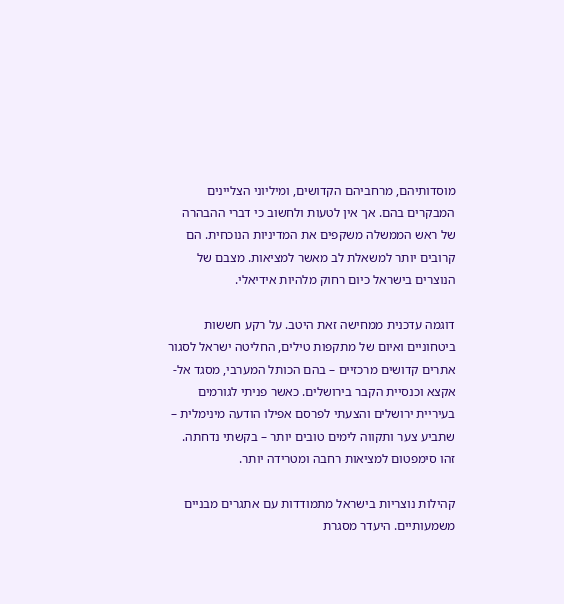מוסדותיהם, מרחביהם הקדושים, ומיליוני הצליינים המבקרים בהם. אך אין לטעות ולחשוב כי דברי ההבהרה של ראש הממשלה משקפים את המדיניות הנוכחית. הם קרובים יותר למשאלת לב מאשר למציאות. מצבם של הנוצרים בישראל כיום רחוק מלהיות אידיאלי.

דוגמה עדכנית ממחישה זאת היטב. על רקע חששות ביטחוניים ואיום של מתקפות טילים, החליטה ישראל לסגור אתרים קדושים מרכזיים – בהם הכותל המערבי, מסגד אל-אקצא וכנסיית הקבר בירושלים. כאשר פניתי לגורמים בעיריית ירושלים והצעתי לפרסם אפילו הודעה מינימלית – שתביע צער ותקווה לימים טובים יותר – בקשתי נדחתה. זהו סימפטום למציאות רחבה ומטרידה יותר.

קהילות נוצריות בישראל מתמודדות עם אתגרים מבניים משמעותיים. היעדר מסגרת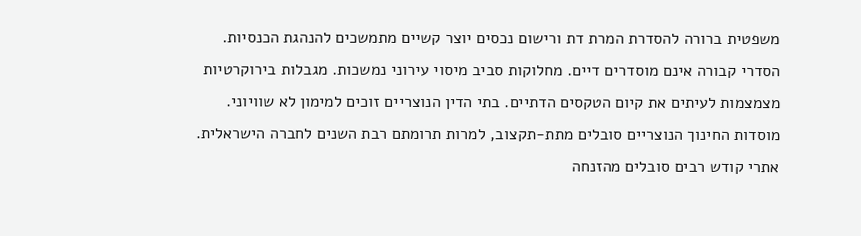משפטית ברורה להסדרת המרת דת ורישום נכסים יוצר קשיים מתמשכים להנהגת הכנסיות. הסדרי קבורה אינם מוסדרים דיים. מחלוקות סביב מיסוי עירוני נמשכות. מגבלות בירוקרטיות מצמצמות לעיתים את קיום הטקסים הדתיים. בתי הדין הנוצריים זוכים למימון לא שוויוני. מוסדות החינוך הנוצריים סובלים מתת-תקצוב, למרות תרומתם רבת השנים לחברה הישראלית. אתרי קודש רבים סובלים מהזנחה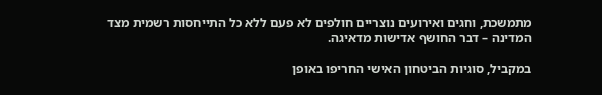מתמשכת, וחגים ואירועים נוצריים חולפים לא פעם ללא כל התייחסות רשמית מצד המדינה – דבר החושף אדישות מדאיגה.

במקביל, סוגיות הביטחון האישי החריפו באופן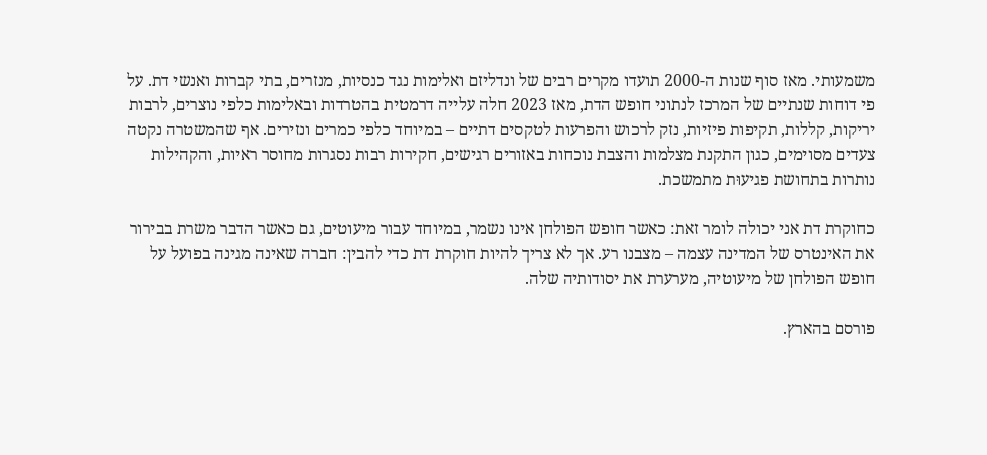משמעותי. מאז סוף שנות ה-2000 תועדו מקרים רבים של ונדליזם ואלימות נגד כנסיות, מנזרים, בתי קברות ואנשי דת. על פי דוחות שנתיים של המרכז לנתוני חופש הדת, מאז 2023 חלה עלייה דרמטית בהטרדות ובאלימות כלפי נוצרים, לרבות יריקות, קללות, תקיפות פיזיות, נזק לרכוש והפרעות לטקסים דתיים – במיוחד כלפי כמרים ונזירים. אף שהמשטרה נקטה צעדים מסוימים, כגון התקנת מצלמות והצבת נוכחות באזורים רגישים, חקירות רבות נסגרות מחוסר ראיות, והקהילות נותרות בתחושת פגיעוּת מתמשכת.

כחוקרת דת אני יכולה לומר זאת: כאשר חופש הפולחן אינו נשמר, במיוחד עבור מיעוטים, גם כאשר הדבר משרת בבירור את האינטרס של המדינה עצמה – מצבנו רע. אך לא צריך להיות חוקרת דת כדי להבין: חברה שאינה מגינה בפועל על חופש הפולחן של מיעוטיה, מערערת את יסודותיה שלה.

פורסם בהארץ.